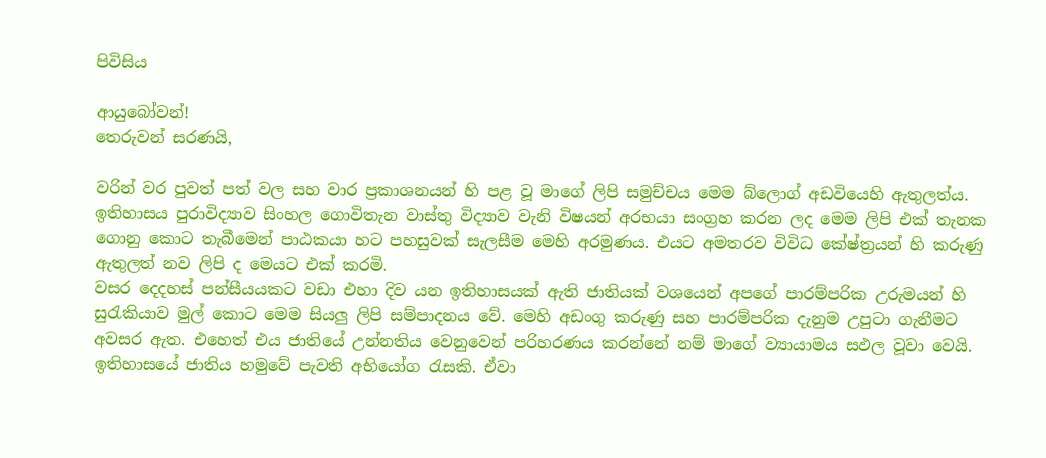පිවිසිය

ආයුබෝවන්!
තෙරුවන් සරණයි,

වරින් වර පුවත් පත් වල සහ වාර ප්‍රකාශනයන් හි පළ වූ මාගේ ලිපි සමුච්චය මෙම බ්ලොග් අඩවියෙහි ඇතුලත්ය. ඉතිහාසය පුරාවිද්‍යාව සිංහල ගොවිතැන වාස්තු විද්‍යාව වැනි විෂයන් අරභයා සංග්‍රහ කරන ලද මෙම ලිපි එක් තැනක ගොනු කොට තැබීමෙන් පාඨකයා හට පහසුවක් සැලසීම මෙහි අරමුණය. එයට අමතරව විවිධ කේෂ්ත්‍රයන් හි කරුණු ඇතුලත් නව ලිපි ද මෙයට එක් කරමි.
වසර දෙදහස් පන්සීයයකට වඩා එහා දිව යන ඉතිහාසයක් ඇති ජාතියක් වශයෙන් අපගේ පාරම්පරික උරුමයන් හි සුරැකියාව මුල් කොට මෙම සියලු ලිපි සම්පාදනය වේ. මෙහි අඩංගු කරුණු සහ පාරම්පරික දැනුම උපුටා ගැනීමට අවසර ඇත. එහෙත් එය ජාතියේ උන්නතිය වෙනුවෙන් පරිහරණය කරන්නේ නම් මාගේ ව්‍යායාමය සඵල වූවා වෙයි.
ඉතිහාසයේ ජාතිය හමුවේ පැවති අභියෝග රැසකි. ඒවා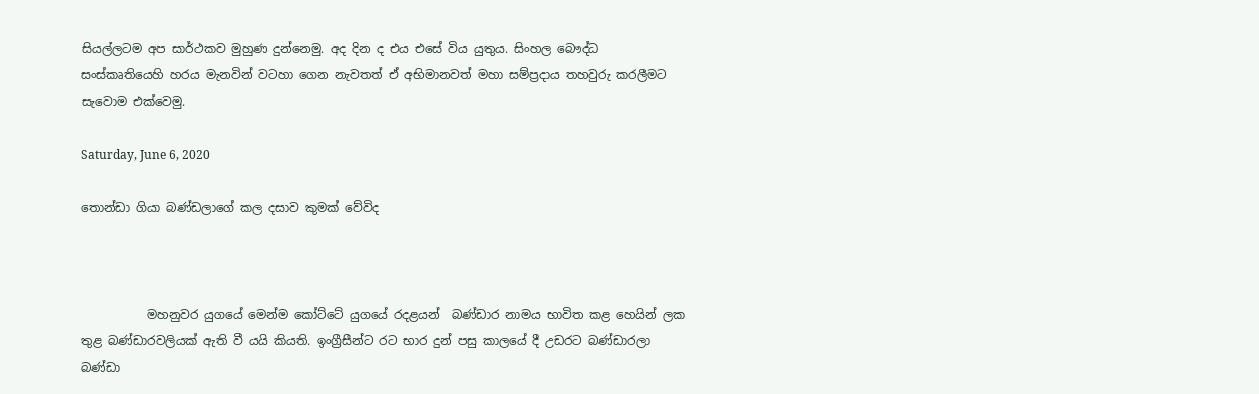සියල්ලටම අප සාර්ථකව මුහුණ දුන්නෙමු. අද දින ද එය එසේ විය යුතුය. සිංහල බෞද්ධ සංස්කෘතියෙහි හරය මැනවින් වටහා ගෙන නැවතත් ඒ අභිමානවත් මහා සම්ප්‍රදාය තහවුරු කරලීමට සැවොම ‍එක්වෙමු.

Saturday, June 6, 2020

තොන්ඩා ගියා බණ්ඩලාගේ කල දසාව කුමක් වේවිද



           මහනුවර යුගයේ මෙන්ම කෝට්ටේ යුගයේ රදළයන්  බණ්ඩාර නාමය භාවිත කළ හෙයින් ලක තුළ බණ්ඩාරවලියක් ඇති වී යයි කියති. ඉංග්‍රීසීන්ට රට භාර දුන් පසු කාලයේ දී උඩරට බණ්ඩාරලා බණ්ඩා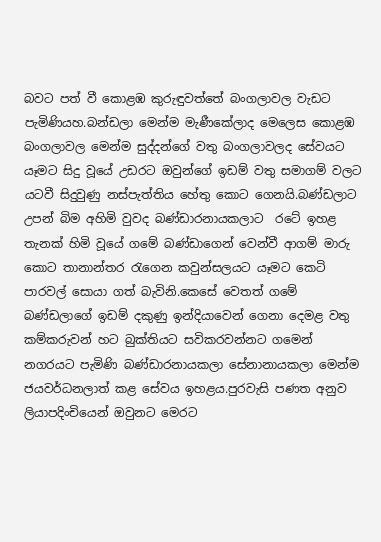බවට පත් වී කොළඹ කුරුඳුවත්තේ බංගලාවල වැඩට පැමිණියහ.බන්ඩලා මෙන්ම මැණීකේලාද මෙලෙස කොළඹ බංගලාවල මෙන්ම සුද්දන්ගේ වතු බංගලාවලද සේවයට යෑමට සිදු වූයේ උඩරට ඔවුන්ගේ ඉඩම් වතු සමාගම් වලට යටවී සිදුවුණු නස්පැත්තිය හේතු කොට ගෙනයි.බණ්ඩලාට උපන් බිම අහිමි වුවද බණ්ඩාරනායකලාට  රටේ ඉහළ තැනක් හිමි වූයේ ගමේ බණ්ඩාගෙන් වෙන්වී ආගම් මාරු කොට තානාන්තර රැගෙන කවුන්සලයට යෑමට කෙටි පාරවල් සොයා ගත් බැවිනි.කෙසේ වෙතත් ගමේ බණ්ඩලාගේ ඉඩම් දකුණු ඉන්දියාවෙන් ගෙනා දෙමළ වතු කම්කරුවන් හට බුක්තියට සවිකරවන්නට ගමෙන් නගරයට පැමිණි බණ්ඩාරනායකලා සේනානායකලා මෙන්ම ජයවර්ධනලාත් කළ සේවය ඉහළය.පුරවැසි පණත අනුව ලියාපදිංචියෙන් ඔවුනට මෙරට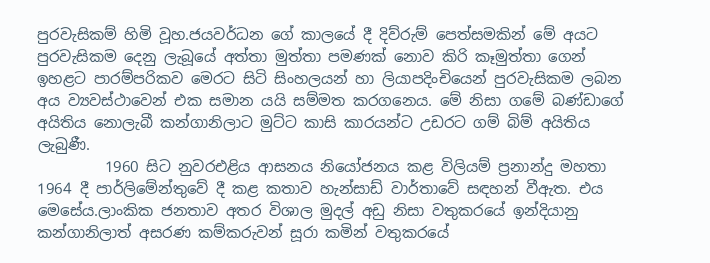පුරවැසිකම් හිමි වූහ.ජයවර්ධන ගේ කාලයේ දී දිව්රුම් පෙත්සමකින් මේ අයට පුරවැසිකම දෙනු ලැබූයේ අත්තා මුත්තා පමණක් නොව කිරි කෑමුත්තා ගෙන් ඉහළට පාරම්පරිකව මෙරට සිටි සිංහලයන් හා ලියාපදිංචියෙන් පුරවැසිකම ලබන අය ව්‍යවස්ථාවෙන් එක සමාන යයි සම්මත කරගනෙය. මේ නිසා ගමේ බණ්ඩාගේ අයිතිය නොලැබී කන්ගානිලාට මුට්ට කාසි කාරයන්ට උඩරට ගම් බිම් අයිතිය ලැබුණී.
         1960 සිට නුවරඑළිය ආසනය නියෝජනය කළ විලියම් ප්‍රනාන්දු මහතා 1964 දී පාර්ලිමේන්තුවේ දී කළ කතාව හැන්සාඩ් වාර්තාවේ සඳහන් වීඇත. එය මෙසේය.ලාංකික ජනතාව අතර විශාල මුදල් අඩු නිසා වතුකරයේ ඉන්දියානු කන්ගානිලාත් අසරණ කම්කරුවන් සූරා කමින් වතුකරයේ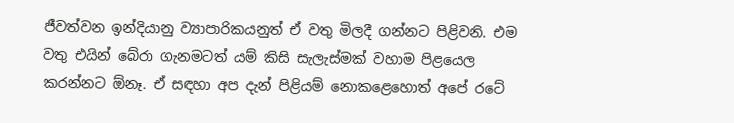ජීවත්වන ඉන්දියානු ව්‍යාපාරිකයනුත් ඒ වතු මිලදී ගන්නට පිළිවනි. එම වතු එයින් බේරා ගැනමටත් යම් කිසි සැලැස්මක් වහාම පිළයෙල කරන්නට ඕනෑ. ඒ සඳහා අප දැන් පිළියම් නොකළෙහොත් අපේ රටේ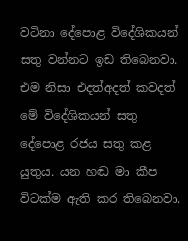වටිනා දේපොළ විදේශිකයන් සතු වන්නට ඉඩ තිබෙනවා. එම නිසා එදත්අදත් කවදත් මේ විදේශිකයන් සතු දේපොළ රජය සතු කළ යුතුය. යන හඬ මා කීප විටක්ම ඇති කර තිබෙනවා.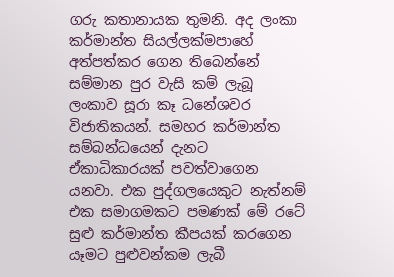ගරු කතානායක තුමනි. අද ලංකා කර්මාන්ත සියල්ලක්මපාහේ අත්පත්කර ගෙන තිබෙන්නේ සම්මාන පුර වැසි කම් ලැබූ ලංකාව සූරා කෑ ධනේශවර විජාතිකයන්. සමහර කර්මාන්ත සම්බන්ධයෙන් දැනට ඒකාධිකාරයක් පවත්වාගෙන යනවා. එක පුද්ගලයෙකුට නැත්නම් එක සමාගමකට පමණක් මේ රටේ සුළු කර්මාන්ත කීපයක් කරගෙන යෑමට පුළුවන්කම ලැබී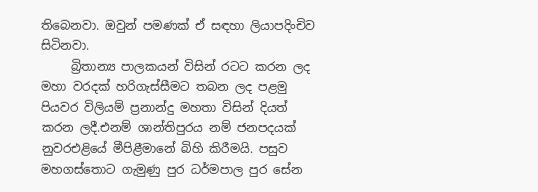තිබෙනවා. ඔවුන් පමණක් ඒ සඳහා ලියාපදිංචිව සිටිනවා.
     බ්‍රිතාන්‍ය පාලකයන් විසින් රටට කරන ලද මහා වරදක් හරිගැස්සීමට තබන ලද පළමු පියවර විලියම් ප්‍රනාන්දු මහතා විසින් දියත් කරන ලදී.එනම් ශාන්තිපුරය නම් ජනපදයක් නුවරඑළියේ මීපිළීමානේ බිහි කිරීමයි. පසුව මහගස්තොට ගැමුණු පුර ධර්මපාල පුර සේන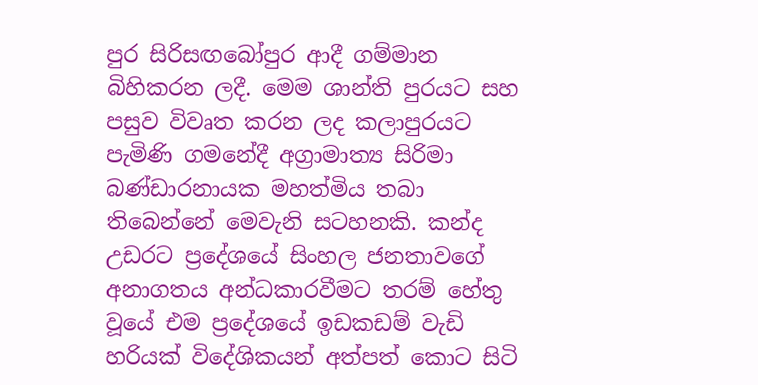පුර සිරිසඟබෝපුර ආදී ගම්මාන බිහිකරන ලදී. මෙම ශාන්ති පුරයට සහ පසුව විවෘත කරන ලද කලාපුරයට පැමිණි ගමනේදී අග්‍රාමාත්‍ය සිරිමා බණ්ඩාරනායක මහත්මිය තබා තිබෙන්නේ මෙවැනි සටහනකි. කන්ද උඩරට ප්‍රදේශයේ සිංහල ජනතාවගේ අනාගතය අන්ධකාරවීමට තරම් හේතු වූයේ එම ප්‍රදේශයේ ඉඩකඩම් වැඩි හරියක් විදේශිකයන් අත්පත් කොට සිටි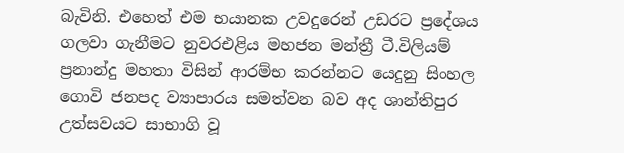බැවිනි. එහෙත් එම භයානක උවදුරෙන් උඩරට ප්‍රදේශය ගලවා ගැනීමට නුවරඑළිය මහජන මන්ත්‍රී ටී.විලියම් ප්‍රනාන්දු මහතා විසින් ආරම්භ කරන්නට යෙදුනු සිංහල ගොවි ජනපද ව්‍යාපාරය සමත්වන බව අද ශාන්තිපුර උත්සවයට සාභාගි වූ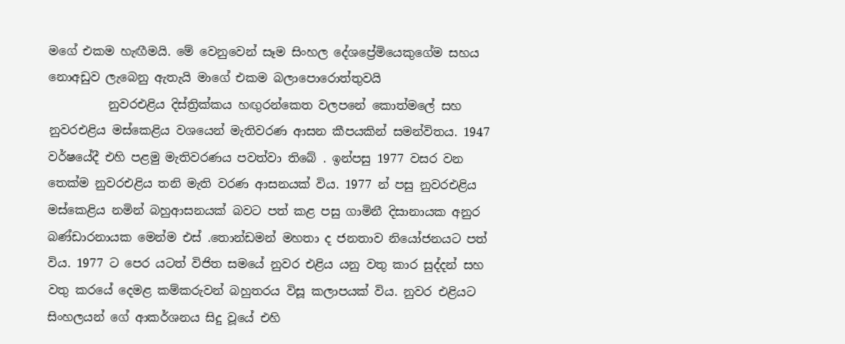මගේ එකම හැඟීමයි. මේ වෙනුවෙන් සෑම සිංහල දේශප්‍රේමියෙකුගේම සහය නොඅඩුව ලැබෙනු ඇතැයි මාගේ එකම බලාපොරොත්තුවයි
          නුවරඑළිය දිස්ත්‍රික්කය හඟුරන්කෙත වලපනේ කොත්මලේ සහ නුවරඑළිය මස්කෙළිය වශයෙන් මැතිවරණ ආසන කීපයකින් සමන්විතය. 1947 වර්ෂයේදී එහි පළමු මැතිවරණය පවත්වා තිබේ . ඉන්පසු 1977 වසර වන තෙක්ම නුවරඑළිය තනි මැති වරණ ආසනයක් විය. 1977 න් පසු නුවරඑළිය මස්කෙළිය නමින් බහුආසනයක් බවට පත් කළ පසු ගාමිනී දිසානායක අනුර බණ්ඩාරනායක මෙන්ම එස් .තොන්ඩමන් මහතා ද ජනතාව නියෝජනයට පත් විය. 1977 ට පෙර යටත් විජිත සමයේ නුවර එළිය යනු වතු කාර සුද්දන් සහ වතු කරයේ දෙමළ කම්කරුවන් බහුතරය විසූ කලාපයක් විය. නුවර එළියට සිංහලයන් ගේ ආකර්ශනය සිදු වූයේ එහි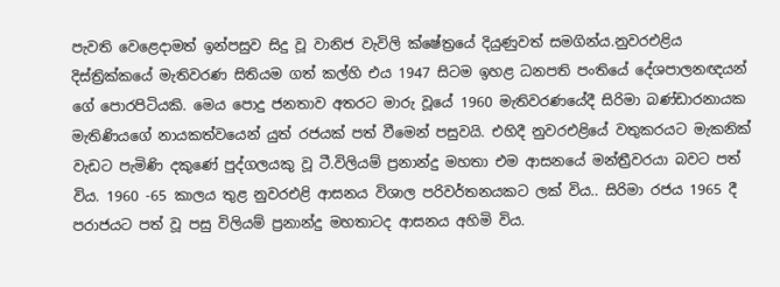පැවති වෙළෙදාමත් ඉන්පසුව සිදු වූ වානිජ වැවිලි ක්ෂේත්‍රයේ දියුණුවත් සමගින්ය.නුවරඑළිය දිස්ත්‍රික්කයේ මැතිවරණ සිතියම ගත් කල්හි එය 1947 සිටම ඉහළ ධනපති පංතියේ දේශපාලනඥයන් ගේ පොරපිටියකි. මෙය පොදු ජනතාව අතරට මාරු වූයේ 1960 මැතිවරණයේදී සිරිමා බණ්ඩාරනායක මැතිණියගේ නායකත්වයෙන් යුත් රජයක් පත් වීමෙන් පසුවයි. එහිදී නුවරඑළියේ වතුකරයට මැකනික් වැඩට පැමිණි දකුණේ පුද්ගලයකු වූ ටී.විලියම් ප්‍රනාන්දු මහතා එම ආසනයේ මන්ත්‍රීවරයා බවට පත් විය. 1960 -65 කාලය තුළ නුවරඑළි ආසනය විශාල පරිවර්තනයකට ලක් විය.. සිරිමා රජය 1965 දී පරාජයට පත් වූ පසු විලියම් ප්‍රනාන්දු මහතාටද ආසනය අහිමි විය.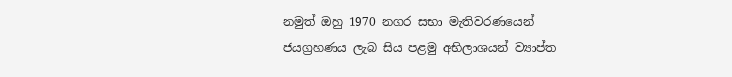නමුත් ඔහු 1970 නගර සභා මැතිවරණයෙන් ජයග්‍රහණය ලැබ සිය පළමු අභිලාශයන් ව්‍යාප්ත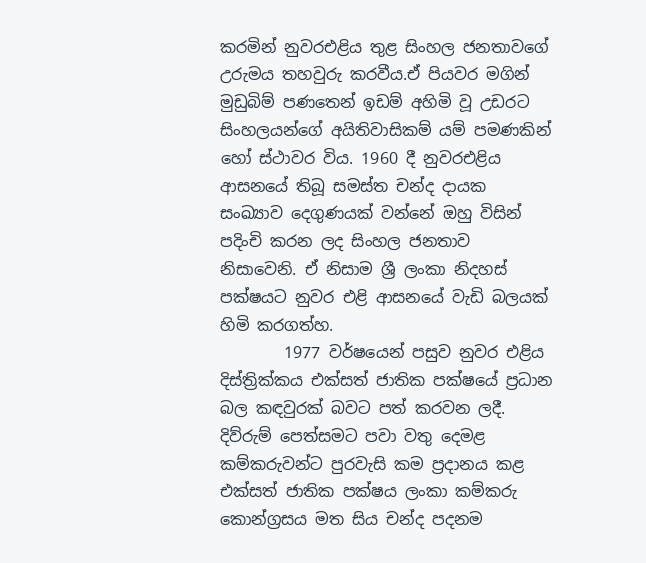කරමින් නුවරඑළිය තුළ සිංහල ජනතාවගේ උරුමය තහවුරු කරවීය.ඒ පියවර මගින් මුඩුබිම් පණතෙන් ඉඩම් අහිමි වූ උඩරට සිංහලයන්ගේ අයිතිවාසිකම් යම් පමණකින් හෝ ස්ථාවර විය. 1960 දී නුවරඑළිය ආසනයේ තිබූ සමස්ත චන්ද දායක සංඛ්‍යාව දෙගුණයක් වන්නේ ඔහු විසින් පදිංචි කරන ලද සිංහල ජනතාව නිසාවෙනි. ඒ නිසාම ශ්‍රී ලංකා නිදහස් පක්ෂයට නුවර එළි ආසනයේ වැඩි බලයක් හිමි කරගත්හ.
        1977 වර්ෂයෙන් පසුව නුවර එළිය දිස්ත්‍රික්කය එක්සත් ජාතික පක්ෂයේ ප්‍රධාන බල කඳවුරක් බවට පත් කරවන ලදී. දිව්රුම් පෙත්සමට පවා වතු දෙමළ කම්කරුවන්ට පුරවැසි කම ප්‍රදානය කළ එක්සත් ජාතික පක්ෂය ලංකා කම්කරු කොන්ග්‍රසය මත සිය චන්ද පදනම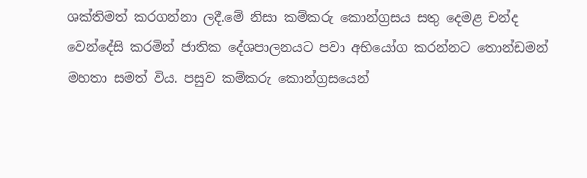ශක්තිමත් කරගන්නා ලදී.මේ නිසා කම්කරු කොන්ග්‍රසය සතු දෙමළ චන්ද  වෙන්දේසි කරමින් ජාතික දේශපාලනයට පවා අභියෝග කරන්නට තොන්ඩමන් මහතා සමත් විය. පසුව කම්කරු කොන්ග්‍රසයෙන්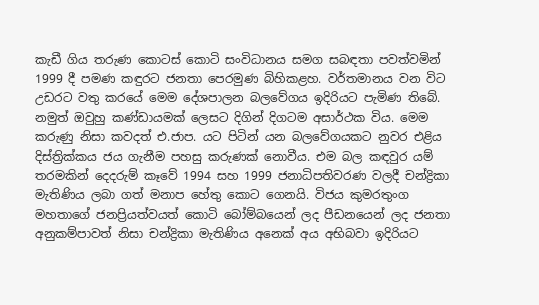කැඩී ගිය තරුණ කොටස් කොටි සංවිධානය සමග සබඳතා පවත්වමින් 1999 දී පමණ කඳුරට ජනතා පෙරමුණ බිහිකළහ. වර්තමානය වන විට උඩරට වතු කරයේ මෙම දේශපාලන බලවේගය ඉදිරියට පැමිණ තිබේ. නමුත් ඔවුහු කණ්ඩායමක් ලෙසට දිගින් දිගටම අසාර්ථක විය. මෙම කරුණු නිසා කවදත් එ.ජාප. යට පිටින් යන බලවේගයකට නුවර එළිය දිස්ත්‍රික්කය ජය ගැනීම පහසු කරුණක් නොවීය. එම බල කඳවුර යම් තරමකින් දෙදරුම් කෑවේ 1994 සහ 1999 ජනාධිපතිවරණ වලදී චන්ද්‍රිකා මැතිණිය ලබා ගත් මනාප හේතු කොට ගෙනයි. විජය කුමරතුංග මහතාගේ ජනප්‍රියත්වයත් කොටි බෝම්බයෙන් ලද පීඩනයෙන් ලද ජනතා අනුකම්පාවත් නිසා චන්ද්‍රිකා මැතිණිය අනෙක් අය අභිබවා ඉදිරියට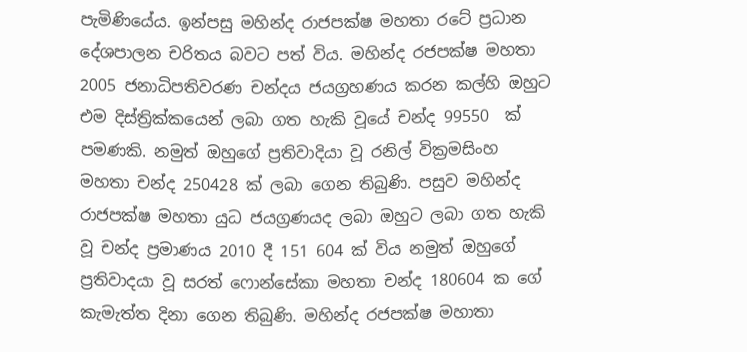පැමිණියේය. ඉන්පසු මහින්ද රාජපක්ෂ මහතා රටේ ප්‍රධාන දේශපාලන චරිතය බවට පත් විය. මහින්ද රජපක්ෂ මහතා 2005 ජනාධිපතිවරණ චන්දය ජයග්‍රහණය කරන කල්හි ඔහුට එම දිස්ත්‍රික්කයෙන් ලබා ගත හැකි වූයේ චන්ද 99550  ක් පමණකි. නමුත් ඔහුගේ ප්‍රතිවාදියා වූ රනිල් වික්‍රමසිංහ මහතා චන්ද 250428 ක් ලබා ගෙන තිබුණි. පසුව මහින්ද රාජපක්ෂ මහතා යුධ ජයග්‍රණයද ලබා ඔහුට ලබා ගත හැකි වූ චන්ද ප්‍රමාණය 2010 දී 151 604 ක් විය නමුත් ඔහුගේ ප්‍රතිවාදයා වූ සරත් ෆොන්සේකා මහතා චන්ද 180604 ක ගේ කැමැත්ත දිනා ගෙන තිබුණි. මහින්ද රජපක්ෂ මහාතා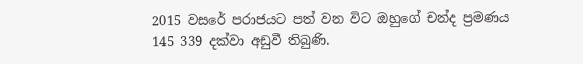2015 වසරේ පරාජයට පත් වන විට ඔහුගේ චන්ද ප්‍රමණය 145 339 දක්වා අඩුවී තිබුණි.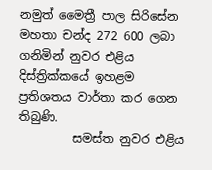නමුත් මෛත්‍රී පාල සිරිසේන මහතා චන්ද 272 600 ලබා ගනිමින් නුවර එළිය දිස්ත්‍රික්කයේ ඉහළම ප්‍රතිශතය වාර්තා කර ගෙන තිබුණි.
         සමස්ත නුවර එළිය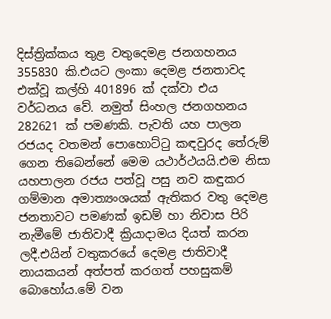දිස්ත්‍රික්කය තුළ වතුදෙමළ ජනගහනය 355830 කි.එයට ලංකා දෙමළ ජනතාවද එක්වූ කල්හි 401896 ක් දක්වා එය වර්ධනය වේ. නමුත් සිංහල ජනගහනය 282621 ක් පමණකි. පැවති යහ පාලන රජයද වතමන් පොහොට්ටු කඳවුරද තේරුම් ගෙන තිබෙන්නේ මෙම යථාර්ථයයි.එම නිසා යහපාලන රජය පත්වූ පසු නව කඳුකර ගම්මාන අමාත්‍යංශයක් ඇතිකර වතු දෙමළ ජනතාවට පමණක් ඉඩම් හා නිවාස පිරි නැමීමේ ජාතිවාදී ක්‍රියාදාමය දියත් කරන ලදී.එයින් වතුකරයේ දෙමළ ජාතිවාදී නායකයන් අත්පත් කරගත් පහසුකම් බොහෝය.මේ වන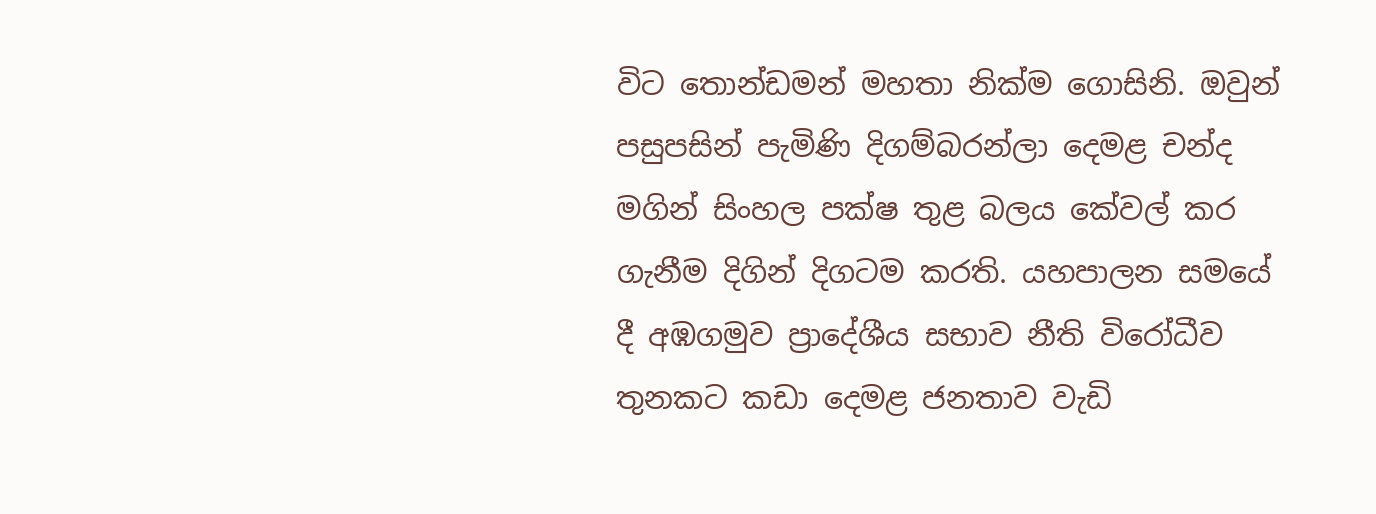විට තොන්ඩමන් මහතා නික්ම ගොසිනි. ඔවුන් පසුපසින් පැමිණි දිගම්බරන්ලා දෙමළ චන්ද මගින් සිංහල පක්ෂ තුළ බලය කේවල් කර ගැනීම දිගින් දිගටම කරති. යහපාලන සමයේ දී අඹගමුව ප්‍රාදේශීය සභාව නීති විරෝධීව තුනකට කඩා දෙමළ ජනතාව වැඩි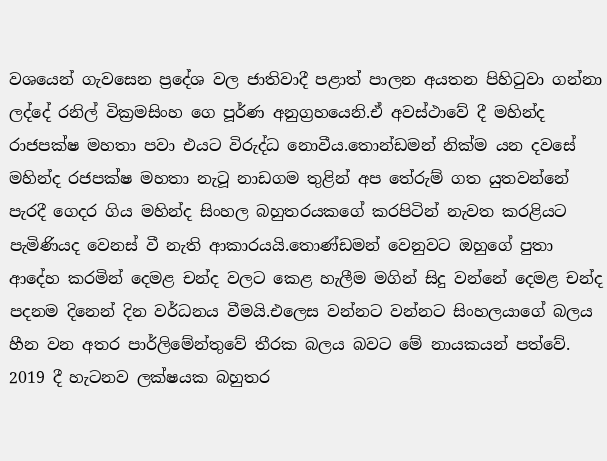වශයෙන් ගැවසෙන ප්‍රදේශ වල ජාතිවාදී පළාත් පාලන අයතන පිහිටුවා ගන්නා ලද්දේ රනිල් වික්‍රමසිංහ ගෙ පූර්ණ අනුග්‍රහයෙනි.ඒ අවස්ථාවේ දී මහින්ද රාජපක්ෂ මහතා පවා එයට විරුද්ධ නොවීය.තොන්ඩමන් නික්ම යන දවසේ මහින්ද රජපක්ෂ මහතා නැටූ නාඩගම තුළින් අප තේරුම් ගත යුතවන්නේ පැරදී ගෙදර ගිය මහින්ද සිංහල බහුතරයකගේ කරපිටින් නැවත කරළියට පැමිණියද වෙනස් වී නැති ආකාරයයි.තොණ්ඩමන් වෙනුවට ඔහුගේ පුතා ආදේහ කරමින් දෙමළ චන්ද වලට කෙළ හැලීම මගින් සිදු වන්නේ දෙමළ චන්ද පදනම දිනෙන් දින වර්ධනය වීමයි.එලෙස වන්නට වන්නට සිංහලයාගේ බලය හීන වන අතර පාර්ලිමේන්තුවේ තීරක බලය බවට මේ නායකයන් පත්වේ. 2019 දී හැටනව ලක්ෂයක බහුතර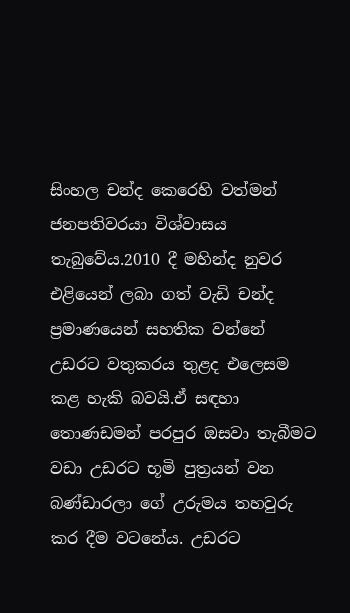සිංහල චන්ද කෙරෙහි වත්මන් ජනපතිවරයා විශ්වාසය තැබුවේය.2010 දී මහින්ද නුවර එළියෙන් ලබා ගත් වැඩි චන්ද ප්‍රමාණයෙන් සහතික වන්නේ උඩරට වතුකරය තුළද එලෙසම කළ හැකි බවයි.ඒ සඳහා තොණඩමන් පරපුර ඔසවා තැබීමට වඩා උඩරට භූමි පුත්‍රයන් වන බණ්ඩාරලා ගේ උරුමය තහවුරු කර දීම වටනේය. උඩරට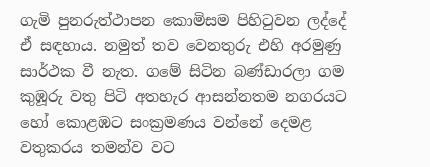ගැමි පුනරුත්ථාපන කොමිසම පිහිටුවන ලද්‌දේ ඒ සඳහාය. නමුත් තව වෙනතුරු එහි අරමුණු සාර්ථක වී නැත. ගමේ සිටින බණ්ඩාරලා ගම කුඹූරු වතු පිටි අතහැර ආසන්නතම නගරයට හෝ කොළඹට සංක්‍රමණය වන්නේ දෙමළ වතුකරය තමන්ව වට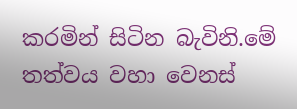කරමින් සිටින බැවිනි.මේ තත්වය වහා වෙනස්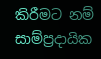කිරීමට නම් සාම්ප්‍රදායික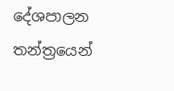දේශපාලන තන්ත්‍රයෙන්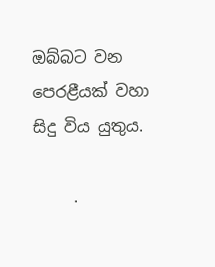ඔබ්බට වන පෙරළීයක් වහා සිදු විය යුතුය.

     .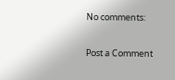No comments:

Post a Comment